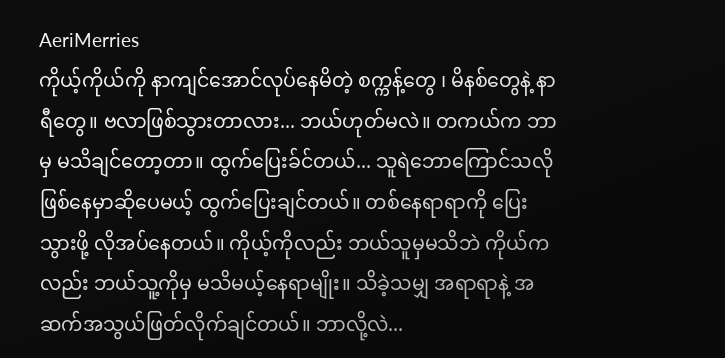AeriMerries
ကိုယ့်ကိုယ်ကို နာကျင်အောင်လုပ်နေမိတဲ့ စက္ကန့်တွေ ၊ မိနစ်တွေနဲ့ နာရီတွေ။ ဗလာဖြစ်သွားတာလား... ဘယ်ဟုတ်မလဲ။ တကယ်က ဘာမှ မသိချင်တော့တာ။ ထွက်ပြေးခ်င်တယ်... သူရဲဘောကြောင်သလိုဖြစ်နေမှာဆိုပေမယ့် ထွက်ပြေးချင်တယ်။ တစ်နေရာရာကို ပြေးသွားဖို့ လိုအပ်နေတယ်။ ကိုယ့်ကိုလည်း ဘယ်သူမှမသိဘဲ ကိုယ်ကလည်း ဘယ်သူ့ကိုမှ မသိမယ့်နေရာမျိုး။ သိခဲ့သမျှ အရာရာနဲ့ အဆက်အသွယ်ဖြတ်လိုက်ချင်တယ်။ ဘာလို့လဲ...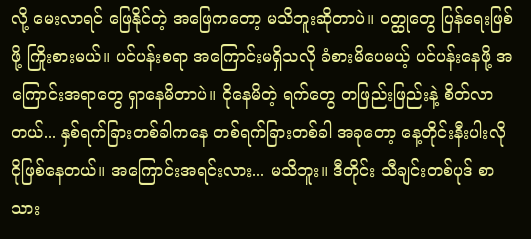လို့ မေးလာရင် ဖြေနိုင်တဲ့ အဖြေကတော့ မသိဘူးဆိုတာပဲ။ ဝတ္ထုတွေ ပြန်ရေးဖြစ်ဖို့ ကြိုးစားမယ်။ ပင်ပန်းစရာ အကြောင်းမရှိသလို ခံစားမိပေမယ့် ပင်ပန်းနေဖို့ အကြောင်းအရာတွေ ရှာနေမိတာပဲ။ ငိုနေမိတဲ့ ရက်တွေ တဖြည်းဖြည်းနဲ့ စိတ်လာတယ်... နှစ်ရက်ခြားတစ်ခါကနေ တစ်ရက်ခြားတစ်ခါ အခုတော့ နေ့တိုင်းနီးပါးလို ငိုဖြစ်နေတယ်။ အကြောင်းအရင်းလား... မသိဘူး။ ဒီတိုင်း သီချင်းတစ်ပုဒ် စာသား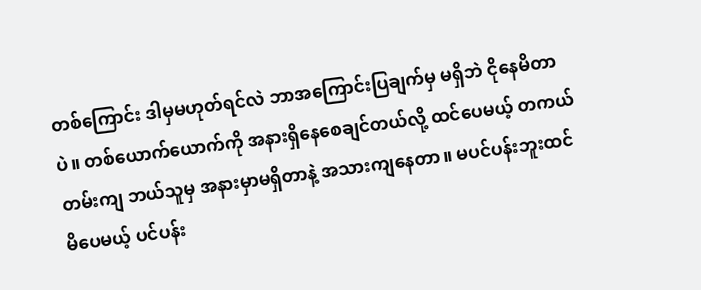တစ်ကြောင်း ဒါမှမဟုတ်ရင်လဲ ဘာအကြောင်းပြချက်မှ မရှိဘဲ ငိုနေမိတာပဲ။ တစ်ယောက်ယောက်ကို အနားရှိနေစေချင်တယ်လို့ ထင်ပေမယ့် တကယ်တမ်းကျ ဘယ်သူမှ အနားမှာမရှိတာနဲ့ အသားကျနေတာ။ မပင်ပန်းဘူးထင်မိပေမယ့် ပင်ပန်း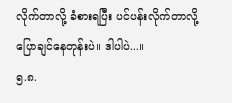လိုက်တာလို့ ခံစားရပြီး ပင်ပန်းလိုက်တာလို့ ပြောချင်နေတုန်းပဲ။ ဒါပါပဲ...။
၅.၈.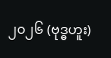၂၀၂၆ (ဗုဒ္ဓဟူး)